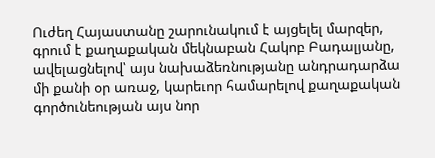Ուժեղ Հայաստանը շարունակում է այցելել մարզեր, գրում է քաղաքական մեկնաբան Հակոբ Բադալյանը, ավելացնելով՝ այս նախաձեռնությանը անդրադարձա մի քանի օր առաջ, կարեւոր համարելով քաղաքական գործունեության այս նոր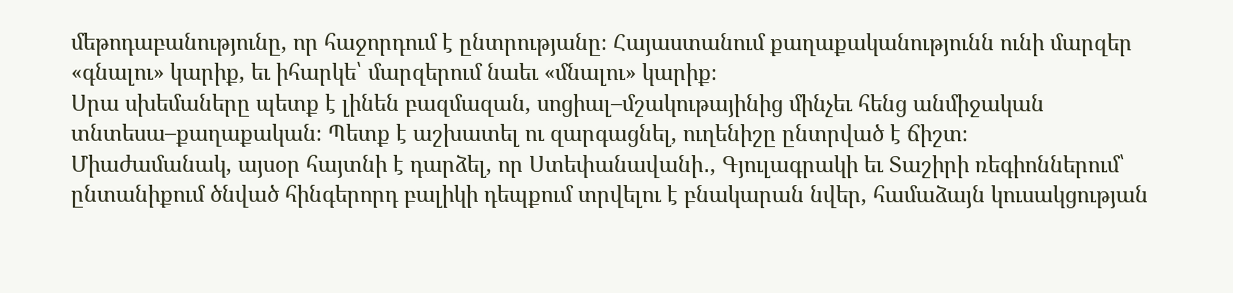մեթոդաբանությունը, որ հաջորդում է ընտրությանը։ Հայաստանում քաղաքականությունն ունի մարզեր «գնալու» կարիք, եւ իհարկե՝ մարզերում նաեւ «մնալու» կարիք։
Սրա սխեմաները պետք է լինեն բազմազան, սոցիալ–մշակութայինից մինչեւ հենց անմիջական տնտեսա–քաղաքական։ Պետք է աշխատել ու զարգացնել, ուղենիշը ընտրված է ճիշտ։
Միաժամանակ, այսօր հայտնի է դարձել, որ Ստեփանավանի․, Գյուլագրակի եւ Տաշիրի ռեգիոններում՝ ընտանիքում ծնված հինգերորդ բալիկի դեպքում տրվելու է բնակարան նվեր, համաձայն կուսակցության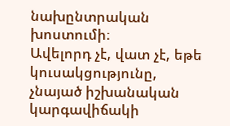նախընտրական խոստումի։
Ավելորդ չէ, վատ չէ, եթե կուսակցությունը, չնայած իշխանական կարգավիճակի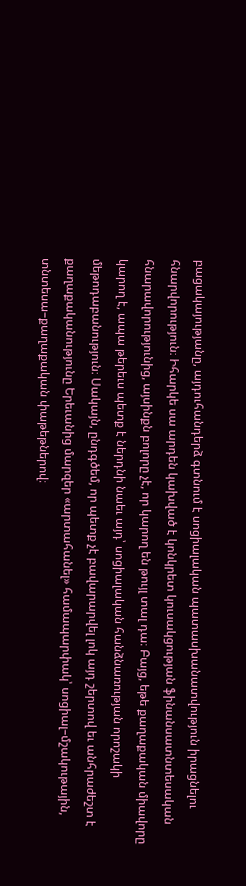բացակայությանը, այդուհանդերձ գտնում է սոցիալական պատասխանատվություն իրացնելու հնարվորություն։ Իհարկե սա արդեն կախված է կոնկրետ կուսակցության ֆինանսատնտեսական հնարավորությունից, այսինքն բոլորը չէ, որ կարող են թույլ տալ դա։ Բայց, եթե քաղաքական միավորը կարող է, ապա թերեւս պետք է ներդնի նաեւ այդ՝ սոցիալական հանձնառության որոշակի մեթոդաբանություն։ Սակայն, ընդգծեմ, որ պետք չէ բավարարվել լոկ այդ շերտով եւ անհրաժեշտ է քաղաքականությունը Երեւանից մարզեր «արտահանել» համապարփակ՝ սոցիալ–մշակութային, տնտեսա–քաղաքական փաթեթներով։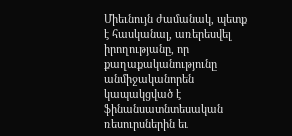Միեւնույն ժամանակ, պետք է հասկանալ, առերեսվել իրողությանը, որ քաղաքականությունը անմիջականորեն կապակցված է ֆինանսատնտեսական ռեսուրսներին եւ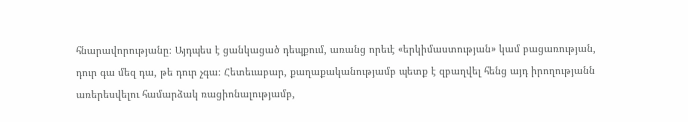հնարավորությանը։ Այդպես է ցանկացած դեպքում, առանց որեւէ «երկիմաստության» կամ բացառության, դուր գա մեզ դա, թե դուր չգա։ Հետեւաբար, քաղաքականությամբ պետք է զբաղվել հենց այդ իրողությանն առերեսվելու համարձակ ռացիոնալությամբ,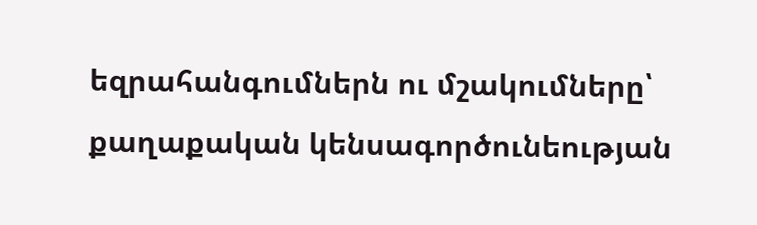եզրահանգումներն ու մշակումները՝ քաղաքական կենսագործունեության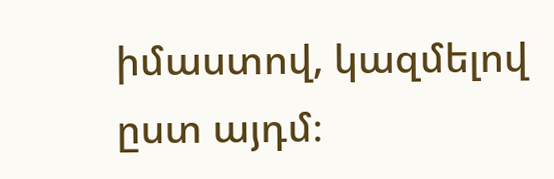իմաստով, կազմելով ըստ այդմ։